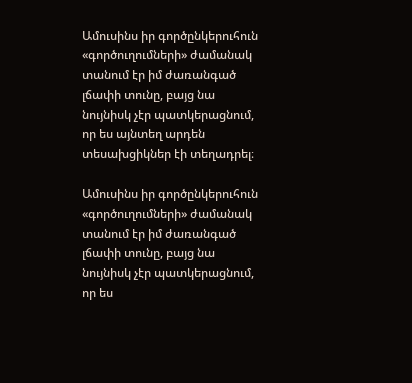Ամուսինս իր գործընկերուհուն «գործուղումների» ժամանակ տանում էր իմ ժառանգած լճափի տունը, բայց նա նույնիսկ չէր պատկերացնում, որ ես այնտեղ արդեն տեսախցիկներ էի տեղադրել։

Ամուսինս իր գործընկերուհուն «գործուղումների» ժամանակ տանում էր իմ ժառանգած լճափի տունը, բայց նա նույնիսկ չէր պատկերացնում, որ ես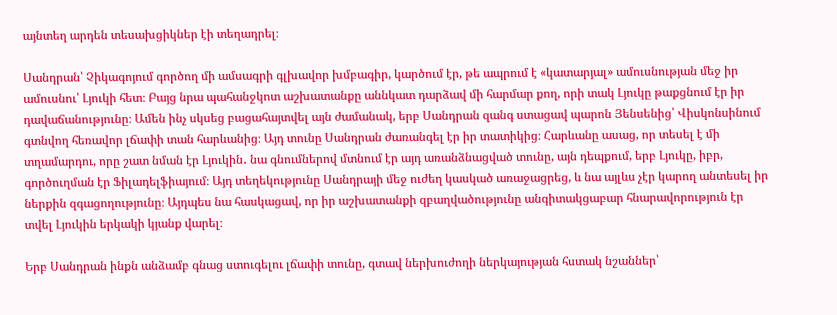այնտեղ արդեն տեսախցիկներ էի տեղադրել։

Սանդրան՝ Չիկագոյում գործող մի ամսագրի գլխավոր խմբագիր, կարծում էր, թե ապրում է «կատարյալ» ամուսնության մեջ իր ամուսնու՝ Լյուկի հետ։ Բայց նրա պահանջկոտ աշխատանքը աննկատ դարձավ մի հարմար քող, որի տակ Լյուկը թաքցնում էր իր դավաճանությունը։ Ամեն ինչ սկսեց բացահայտվել այն ժամանակ, երբ Սանդրան զանգ ստացավ պարոն Յենսենից՝ Վիսկոնսինում գտնվող հեռավոր լճափի տան հարևանից։ Այդ տունը Սանդրան ժառանգել էր իր տատիկից։ Հարևանը ասաց, որ տեսել է մի տղամարդու, որը շատ նման էր Լյուկին․ նա գնումներով մտնում էր այդ առանձնացված տունը, այն դեպքում, երբ Լյուկը, իբր, գործուղման էր Ֆիլադելֆիայում։ Այդ տեղեկությունը Սանդրայի մեջ ուժեղ կասկած առաջացրեց, և նա այլևս չէր կարող անտեսել իր ներքին զգացողությունը։ Այդպես նա հասկացավ, որ իր աշխատանքի զբաղվածությունը անգիտակցաբար հնարավորություն էր տվել Լյուկին երկակի կյանք վարել։

Երբ Սանդրան ինքն անձամբ գնաց ստուգելու լճափի տունը, գտավ ներխուժողի ներկայության հստակ նշաններ՝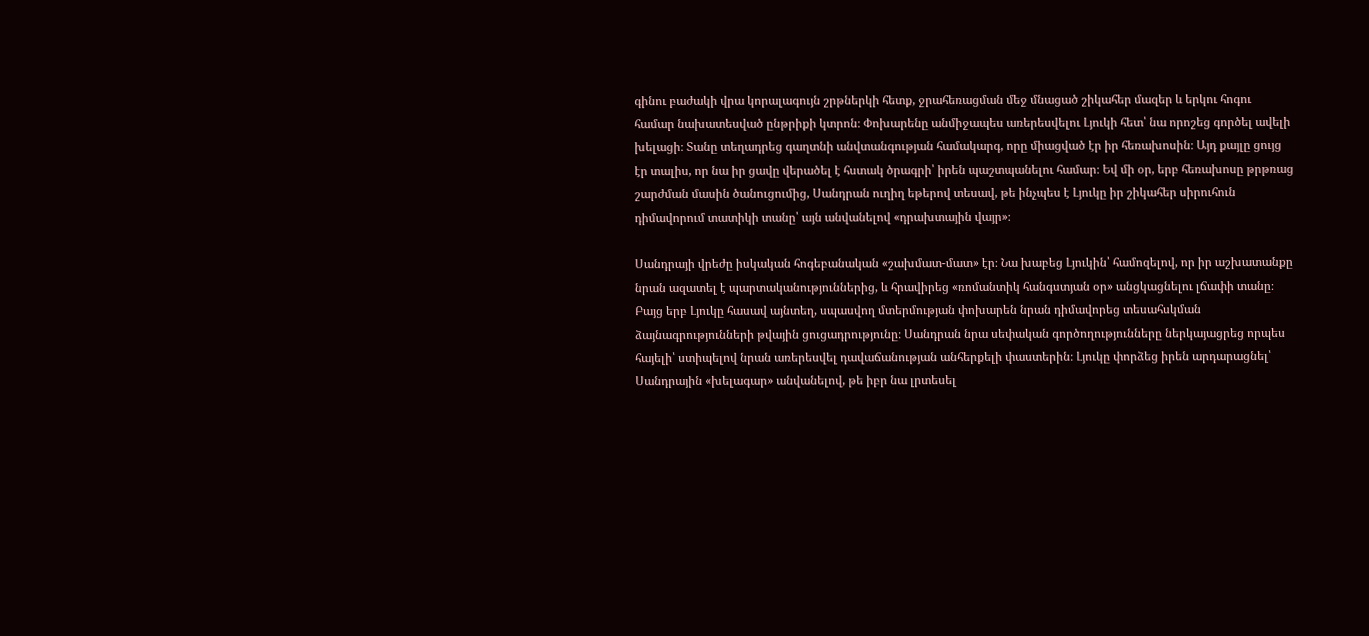գինու բաժակի վրա կորալագույն շրթներկի հետք, ջրահեռացման մեջ մնացած շիկահեր մազեր և երկու հոգու համար նախատեսված ընթրիքի կտրոն։ Փոխարենը անմիջապես առերեսվելու Լյուկի հետ՝ նա որոշեց գործել ավելի խելացի։ Տանը տեղադրեց գաղտնի անվտանգության համակարգ, որը միացված էր իր հեռախոսին։ Այդ քայլը ցույց էր տալիս, որ նա իր ցավը վերածել է հստակ ծրագրի՝ իրեն պաշտպանելու համար։ Եվ մի օր, երբ հեռախոսը թրթռաց շարժման մասին ծանուցումից, Սանդրան ուղիղ եթերով տեսավ, թե ինչպես է Լյուկը իր շիկահեր սիրուհուն դիմավորում տատիկի տանը՝ այն անվանելով «դրախտային վայր»։

Սանդրայի վրեժը իսկական հոգեբանական «շախմատ-մատ» էր։ Նա խաբեց Լյուկին՝ համոզելով, որ իր աշխատանքը նրան ազատել է պարտականություններից, և հրավիրեց «ռոմանտիկ հանգստյան օր» անցկացնելու լճափի տանը։ Բայց երբ Լյուկը հասավ այնտեղ, սպասվող մտերմության փոխարեն նրան դիմավորեց տեսահսկման ձայնագրությունների թվային ցուցադրությունը։ Սանդրան նրա սեփական գործողությունները ներկայացրեց որպես հայելի՝ ստիպելով նրան առերեսվել դավաճանության անհերքելի փաստերին։ Լյուկը փորձեց իրեն արդարացնել՝ Սանդրային «խելագար» անվանելով, թե իբր նա լրտեսել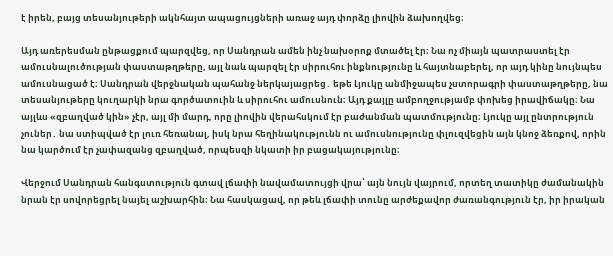է իրեն, բայց տեսանյութերի ակնհայտ ապացույցների առաջ այդ փորձը լիովին ձախողվեց։

Այդ առերեսման ընթացքում պարզվեց, որ Սանդրան ամեն ինչ նախօրոք մտածել էր։ Նա ոչ միայն պատրաստել էր ամուսնալուծության փաստաթղթերը, այլ նաև պարզել էր սիրուհու ինքնությունը և հայտնաբերել, որ այդ կինը նույնպես ամուսնացած է։ Սանդրան վերջնական պահանջ ներկայացրեց․ եթե Լյուկը անմիջապես չստորագրի փաստաթղթերը, նա տեսանյութերը կուղարկի նրա գործատուին և սիրուհու ամուսնուն։ Այդ քայլը ամբողջությամբ փոխեց իրավիճակը։ Նա այլևս «զբաղված կին» չէր, այլ մի մարդ, որը լիովին վերահսկում էր բաժանման պատմությունը։ Լյուկը այլ ընտրություն չուներ․ նա ստիպված էր լուռ հեռանալ, իսկ նրա հեղինակությունն ու ամուսնությունը փլուզվեցին այն կնոջ ձեռքով, որին նա կարծում էր չափազանց զբաղված, որպեսզի նկատի իր բացակայությունը։

Վերջում Սանդրան հանգստություն գտավ լճափի նավամատույցի վրա՝ այն նույն վայրում, որտեղ տատիկը ժամանակին նրան էր սովորեցրել նայել աշխարհին։ Նա հասկացավ, որ թեև լճափի տունը արժեքավոր ժառանգություն էր, իր իրական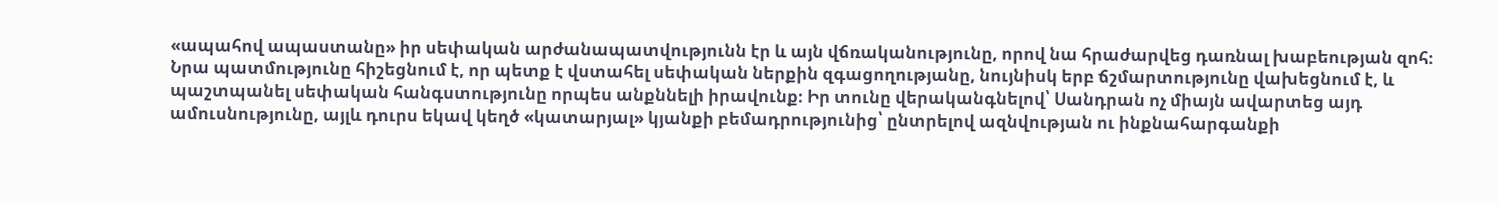«ապահով ապաստանը» իր սեփական արժանապատվությունն էր և այն վճռականությունը, որով նա հրաժարվեց դառնալ խաբեության զոհ։ Նրա պատմությունը հիշեցնում է, որ պետք է վստահել սեփական ներքին զգացողությանը, նույնիսկ երբ ճշմարտությունը վախեցնում է, և պաշտպանել սեփական հանգստությունը որպես անքննելի իրավունք։ Իր տունը վերականգնելով՝ Սանդրան ոչ միայն ավարտեց այդ ամուսնությունը, այլև դուրս եկավ կեղծ «կատարյալ» կյանքի բեմադրությունից՝ ընտրելով ազնվության ու ինքնահարգանքի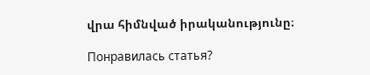վրա հիմնված իրականությունը։

Понравилась статья?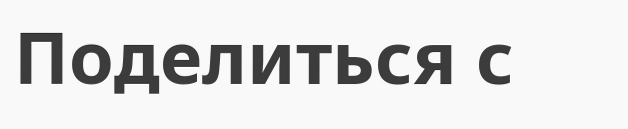Поделиться с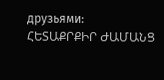друзьями:
ՀԵՏԱՔՐՔԻՐ ԺԱՄԱՆՑ